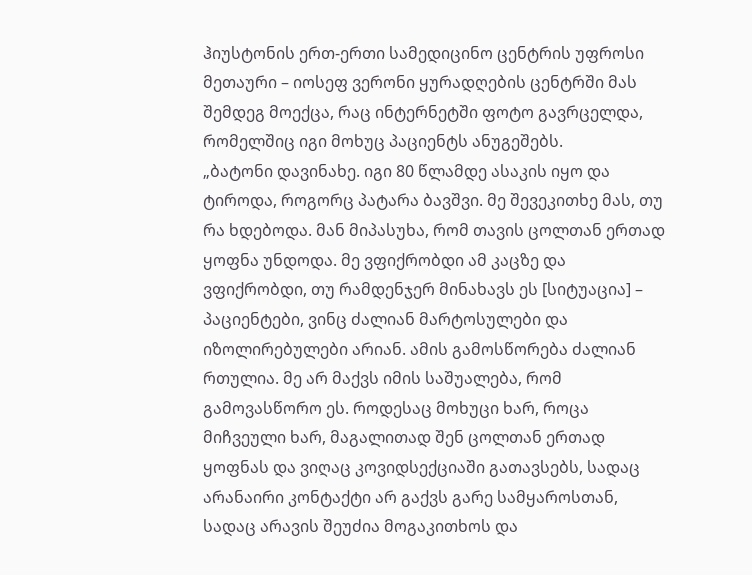ჰიუსტონის ერთ-ერთი სამედიცინო ცენტრის უფროსი მეთაური – იოსეფ ვერონი ყურადღების ცენტრში მას შემდეგ მოექცა, რაც ინტერნეტში ფოტო გავრცელდა, რომელშიც იგი მოხუც პაციენტს ანუგეშებს.
„ბატონი დავინახე. იგი 80 წლამდე ასაკის იყო და ტიროდა, როგორც პატარა ბავშვი. მე შევეკითხე მას, თუ რა ხდებოდა. მან მიპასუხა, რომ თავის ცოლთან ერთად ყოფნა უნდოდა. მე ვფიქრობდი ამ კაცზე და ვფიქრობდი, თუ რამდენჯერ მინახავს ეს [სიტუაცია] – პაციენტები, ვინც ძალიან მარტოსულები და იზოლირებულები არიან. ამის გამოსწორება ძალიან რთულია. მე არ მაქვს იმის საშუალება, რომ გამოვასწორო ეს. როდესაც მოხუცი ხარ, როცა მიჩვეული ხარ, მაგალითად შენ ცოლთან ერთად ყოფნას და ვიღაც კოვიდსექციაში გათავსებს, სადაც არანაირი კონტაქტი არ გაქვს გარე სამყაროსთან, სადაც არავის შეუძია მოგაკითხოს და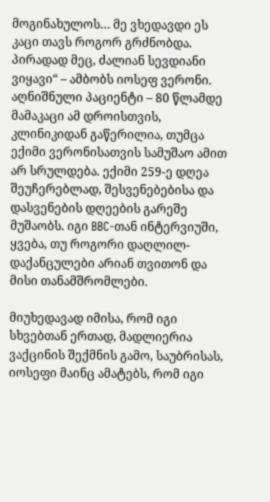მოგინახულოს… მე ვხედავდი ეს კაცი თავს როგორ გრძნობდა. პირადად მეც, ძალიან სევდიანი ვიყავი“ – ამბობს იოსეფ ვერონი.
აღნიშნული პაციენტი – 80 წლამდე მამაკაცი ამ დროისთვის, კლინიკიდან გაწერილია, თუმცა ექიმი ვერონისათვის სამუშაო ამით არ სრულდება. ექიმი 259-ე დღეა შეუჩერებლად, შესვენებებისა და დასვენების დღეების გარეშე მუშაობს. იგი BBC-თან ინტერვიუში, ყვება, თუ როგორი დაღლილ-დაქანცულები არიან თვითონ და მისი თანამშრომლები.

მიუხედავად იმისა, რომ იგი სხვებთან ერთად, მადლიერია ვაქცინის შექმნის გამო, საუბრისას, იოსეფი მაინც ამატებს, რომ იგი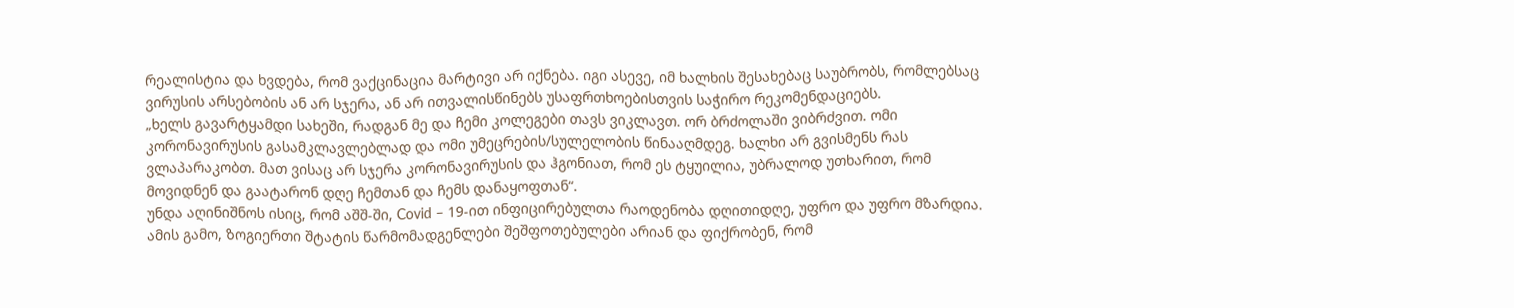რეალისტია და ხვდება, რომ ვაქცინაცია მარტივი არ იქნება. იგი ასევე, იმ ხალხის შესახებაც საუბრობს, რომლებსაც ვირუსის არსებობის ან არ სჯერა, ან არ ითვალისწინებს უსაფრთხოებისთვის საჭირო რეკომენდაციებს.
„ხელს გავარტყამდი სახეში, რადგან მე და ჩემი კოლეგები თავს ვიკლავთ. ორ ბრძოლაში ვიბრძვით. ომი კორონავირუსის გასამკლავლებლად და ომი უმეცრების/სულელობის წინააღმდეგ. ხალხი არ გვისმენს რას ვლაპარაკობთ. მათ ვისაც არ სჯერა კორონავირუსის და ჰგონიათ, რომ ეს ტყუილია, უბრალოდ უთხარით, რომ მოვიდნენ და გაატარონ დღე ჩემთან და ჩემს დანაყოფთან“.
უნდა აღინიშნოს ისიც, რომ აშშ-ში, Covid – 19-ით ინფიცირებულთა რაოდენობა დღითიდღე, უფრო და უფრო მზარდია. ამის გამო, ზოგიერთი შტატის წარმომადგენლები შეშფოთებულები არიან და ფიქრობენ, რომ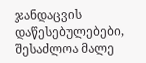ჯანდაცვის დაწესებულებები, შესაძლოა მალე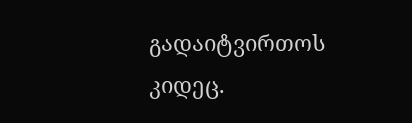გადაიტვირთოს კიდეც.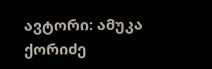ავტორი: ამუკა ქორიძე